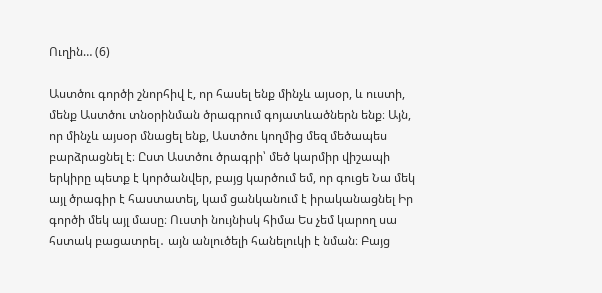Ուղին… (6)

Աստծու գործի շնորհիվ է, որ հասել ենք մինչև այսօր, և ուստի, մենք Աստծու տնօրինման ծրագրում գոյատևածներն ենք։ Այն, որ մինչև այսօր մնացել ենք, Աստծու կողմից մեզ մեծապես բարձրացնել է։ Ըստ Աստծու ծրագրի՝ մեծ կարմիր վիշապի երկիրը պետք է կործանվեր, բայց կարծում եմ, որ գուցե Նա մեկ այլ ծրագիր է հաստատել, կամ ցանկանում է իրականացնել Իր գործի մեկ այլ մասը։ Ուստի նույնիսկ հիմա Ես չեմ կարող սա հստակ բացատրել․ այն անլուծելի հանելուկի է նման։ Բայց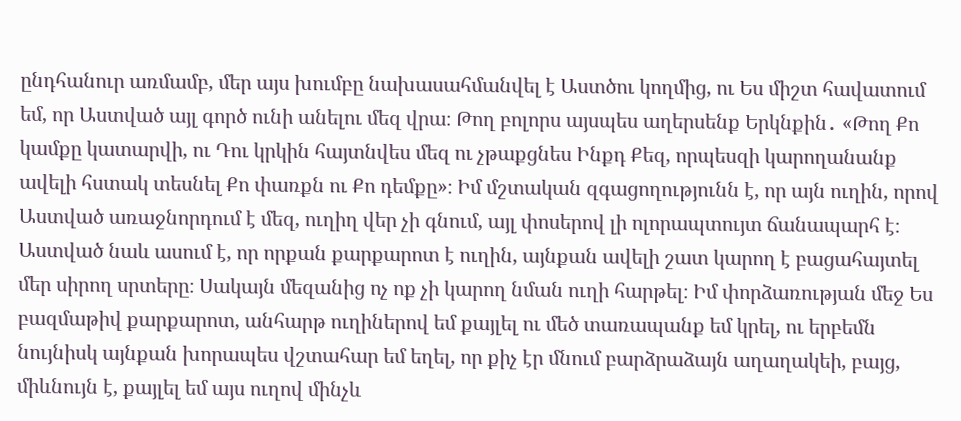ընդհանուր առմամբ, մեր այս խումբը նախասահմանվել է Աստծու կողմից, ու Ես միշտ հավատում եմ, որ Աստված այլ գործ ունի անելու մեզ վրա։ Թող բոլորս այսպես աղերսենք Երկնքին․ «Թող Քո կամքը կատարվի, ու Դու կրկին հայտնվես մեզ ու չթաքցնես Ինքդ Քեզ, որպեսզի կարողանանք ավելի հստակ տեսնել Քո փառքն ու Քո դեմքը»։ Իմ մշտական զգացողությունն է, որ այն ուղին, որով Աստված առաջնորդում է մեզ, ուղիղ վեր չի գնում, այլ փոսերով լի ոլորապտույտ ճանապարհ է։ Աստված նաև ասում է, որ որքան քարքարոտ է ուղին, այնքան ավելի շատ կարող է բացահայտել մեր սիրող սրտերը։ Սակայն մեզանից ոչ ոք չի կարող նման ուղի հարթել։ Իմ փորձառության մեջ Ես բազմաթիվ քարքարոտ, անհարթ ուղիներով եմ քայլել ու մեծ տառապանք եմ կրել, ու երբեմն նույնիսկ այնքան խորապես վշտահար եմ եղել, որ քիչ էր մնում բարձրաձայն աղաղակեի, բայց, միևնույն է, քայլել եմ այս ուղով մինչև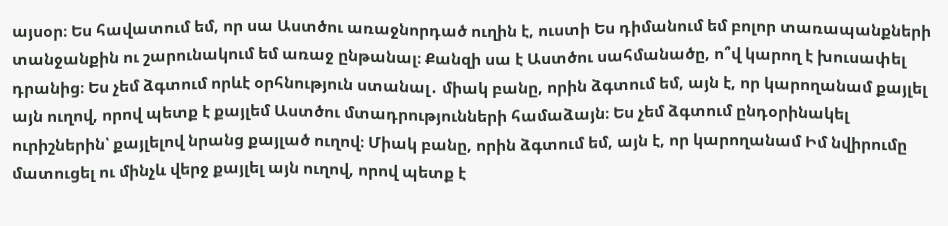այսօր։ Ես հավատում եմ, որ սա Աստծու առաջնորդած ուղին է, ուստի Ես դիմանում եմ բոլոր տառապանքների տանջանքին ու շարունակում եմ առաջ ընթանալ։ Քանզի սա է Աստծու սահմանածը, ո՞վ կարող է խուսափել դրանից։ Ես չեմ ձգտում որևէ օրհնություն ստանալ․ միակ բանը, որին ձգտում եմ, այն է, որ կարողանամ քայլել այն ուղով, որով պետք է քայլեմ Աստծու մտադրությունների համաձայն։ Ես չեմ ձգտում ընդօրինակել ուրիշներին՝ քայլելով նրանց քայլած ուղով։ Միակ բանը, որին ձգտում եմ, այն է, որ կարողանամ Իմ նվիրումը մատուցել ու մինչև վերջ քայլել այն ուղով, որով պետք է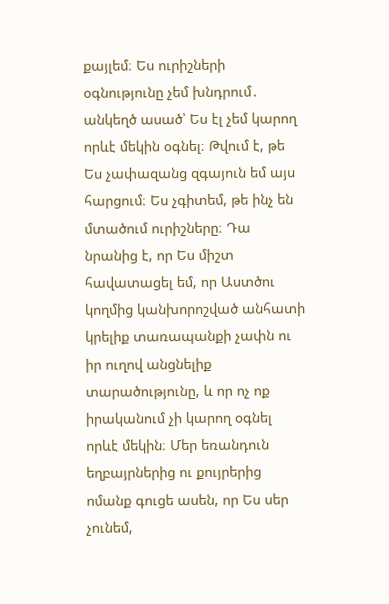քայլեմ։ Ես ուրիշների օգնությունը չեմ խնդրում․ անկեղծ ասած՝ Ես էլ չեմ կարող որևէ մեկին օգնել։ Թվում է, թե Ես չափազանց զգայուն եմ այս հարցում։ Ես չգիտեմ, թե ինչ են մտածում ուրիշները։ Դա նրանից է, որ Ես միշտ հավատացել եմ, որ Աստծու կողմից կանխորոշված անհատի կրելիք տառապանքի չափն ու իր ուղով անցնելիք տարածությունը, և որ ոչ ոք իրականում չի կարող օգնել որևէ մեկին։ Մեր եռանդուն եղբայրներից ու քույրերից ոմանք գուցե ասեն, որ Ես սեր չունեմ,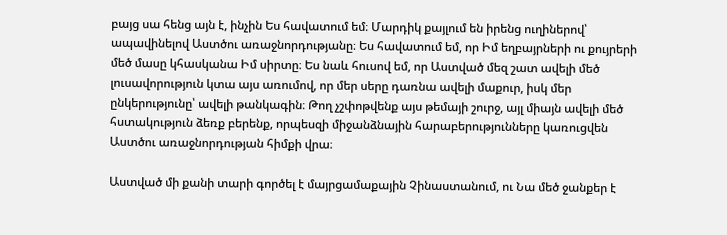բայց սա հենց այն է, ինչին Ես հավատում եմ։ Մարդիկ քայլում են իրենց ուղիներով՝ ապավինելով Աստծու առաջնորդությանը։ Ես հավատում եմ, որ Իմ եղբայրների ու քույրերի մեծ մասը կհասկանա Իմ սիրտը։ Ես նաև հուսով եմ, որ Աստված մեզ շատ ավելի մեծ լուսավորություն կտա այս առումով, որ մեր սերը դառնա ավելի մաքուր, իսկ մեր ընկերությունը՝ ավելի թանկագին։ Թող չշփոթվենք այս թեմայի շուրջ, այլ միայն ավելի մեծ հստակություն ձեռք բերենք, որպեսզի միջանձնային հարաբերությունները կառուցվեն Աստծու առաջնորդության հիմքի վրա։

Աստված մի քանի տարի գործել է մայրցամաքային Չինաստանում, ու Նա մեծ ջանքեր է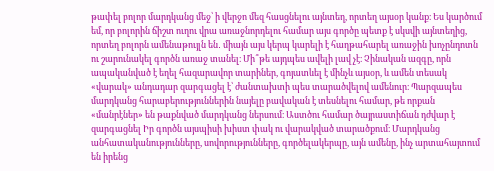թափել բոլոր մարդկանց մեջ՝ ի վերջո մեզ հասցնելու այնտեղ, որտեղ այսօր կանք։ Ես կարծում եմ, որ բոլորին ճիշտ ուղու վրա առաջնորդելու համար այս գործը պետք է սկսվի այնտեղից, որտեղ բոլորն ամենաթույլն են․ միայն այս կերպ կարելի է հաղթահարել առաջին խոչընդոտն ու շարունակել գործն առաջ տանել։ Մի՞թե այդպես ավելի լավ չէ։ Չինական ազգը, որն ապականված է եղել հազարավոր տարիներ, գոյատևել է մինչև այսօր, և ամեն տեսակ «վարակ» անդադար զարգացել է՝ ժանտախտի պես տարածվելով ամենուր։ Պարզապես մարդկանց հարաբերություններին նայելը բավական է տեսնելու համար, թե որքան «մանրէներ» են թաքնված մարդկանց ներսում։ Աստծու համար ծայրաստիճան դժվար է զարգացնել Իր գործն այսպիսի խիստ փակ ու վարակված տարածքում։ Մարդկանց անհատականությունները, սովորությունները, գործելակերպը, այն ամենը, ինչ արտահայտում են իրենց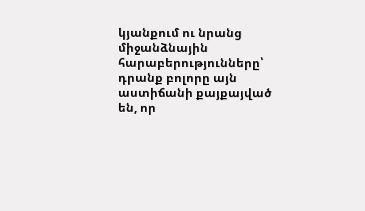կյանքում ու նրանց միջանձնային հարաբերությունները՝ դրանք բոլորը այն աստիճանի քայքայված են, որ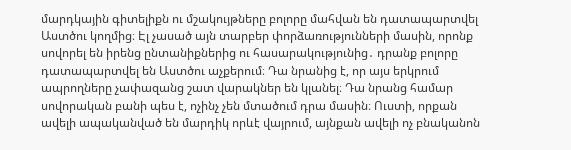մարդկային գիտելիքն ու մշակույթները բոլորը մահվան են դատապարտվել Աստծու կողմից։ Էլ չասած այն տարբեր փորձառությունների մասին, որոնք սովորել են իրենց ընտանիքներից ու հասարակությունից․ դրանք բոլորը դատապարտվել են Աստծու աչքերում։ Դա նրանից է, որ այս երկրում ապրողները չափազանց շատ վարակներ են կլանել։ Դա նրանց համար սովորական բանի պես է, ոչինչ չեն մտածում դրա մասին։ Ուստի, որքան ավելի ապականված են մարդիկ որևէ վայրում, այնքան ավելի ոչ բնականոն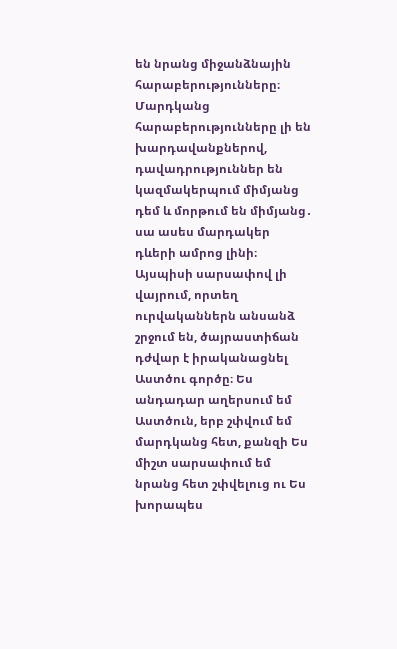են նրանց միջանձնային հարաբերությունները։ Մարդկանց հարաբերությունները լի են խարդավանքներով, դավադրություններ են կազմակերպում միմյանց դեմ և մորթում են միմյանց․ սա ասես մարդակեր դևերի ամրոց լինի։ Այսպիսի սարսափով լի վայրում, որտեղ ուրվականներն անսանձ շրջում են, ծայրաստիճան դժվար է իրականացնել Աստծու գործը։ Ես անդադար աղերսում եմ Աստծուն, երբ շփվում եմ մարդկանց հետ, քանզի Ես միշտ սարսափում եմ նրանց հետ շփվելուց ու Ես խորապես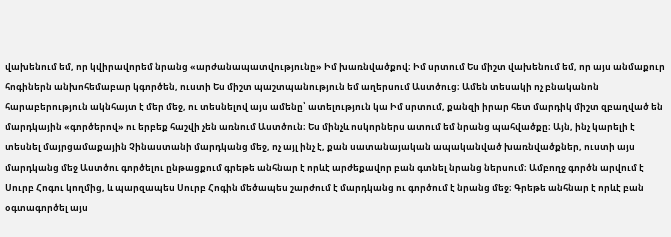վախենում եմ, որ կվիրավորեմ նրանց «արժանապատվությունը» Իմ խառնվածքով։ Իմ սրտում Ես միշտ վախենում եմ, որ այս անմաքուր հոգիներն անխոհեմաբար կգործեն, ուստի Ես միշտ պաշտպանություն եմ աղերսում Աստծուց։ Ամեն տեսակի ոչ բնականոն հարաբերություն ակնհայտ է մեր մեջ, ու տեսնելով այս ամենը՝ ատելություն կա Իմ սրտում, քանզի իրար հետ մարդիկ միշտ զբաղված են մարդկային «գործերով» ու երբեք հաշվի չեն առնում Աստծուն։ Ես մինչև ոսկորներս ատում եմ նրանց պահվածքը։ Այն, ինչ կարելի է տեսնել մայրցամաքային Չինաստանի մարդկանց մեջ, ոչ այլ ինչ է, քան սատանայական ապականված խառնվածքներ, ուստի այս մարդկանց մեջ Աստծու գործելու ընթացքում գրեթե անհնար է որևէ արժեքավոր բան գտնել նրանց ներսում։ Ամբողջ գործն արվում է Սուրբ Հոգու կողմից, և պարզապես Սուրբ Հոգին մեծապես շարժում է մարդկանց ու գործում է նրանց մեջ։ Գրեթե անհնար է որևէ բան օգտագործել այս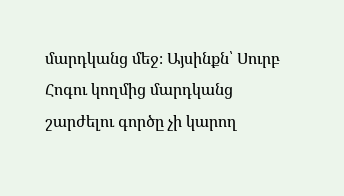մարդկանց մեջ։ Այսինքն՝ Սուրբ Հոգու կողմից մարդկանց շարժելու գործը չի կարող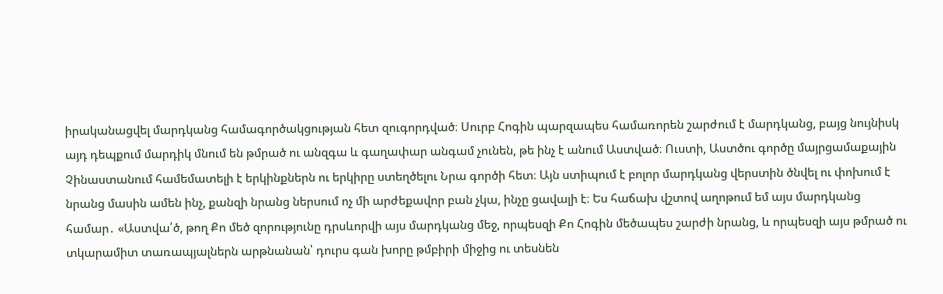իրականացվել մարդկանց համագործակցության հետ զուգորդված։ Սուրբ Հոգին պարզապես համառորեն շարժում է մարդկանց, բայց նույնիսկ այդ դեպքում մարդիկ մնում են թմրած ու անզգա և գաղափար անգամ չունեն, թե ինչ է անում Աստված։ Ուստի, Աստծու գործը մայրցամաքային Չինաստանում համեմատելի է երկինքներն ու երկիրը ստեղծելու Նրա գործի հետ։ Այն ստիպում է բոլոր մարդկանց վերստին ծնվել ու փոխում է նրանց մասին ամեն ինչ, քանզի նրանց ներսում ոչ մի արժեքավոր բան չկա, ինչը ցավալի է։ Ես հաճախ վշտով աղոթում եմ այս մարդկանց համար․ «Աստվա՛ծ, թող Քո մեծ զորությունը դրսևորվի այս մարդկանց մեջ, որպեսզի Քո Հոգին մեծապես շարժի նրանց, և որպեսզի այս թմրած ու տկարամիտ տառապյալներն արթնանան՝ դուրս գան խորը թմբիրի միջից ու տեսնեն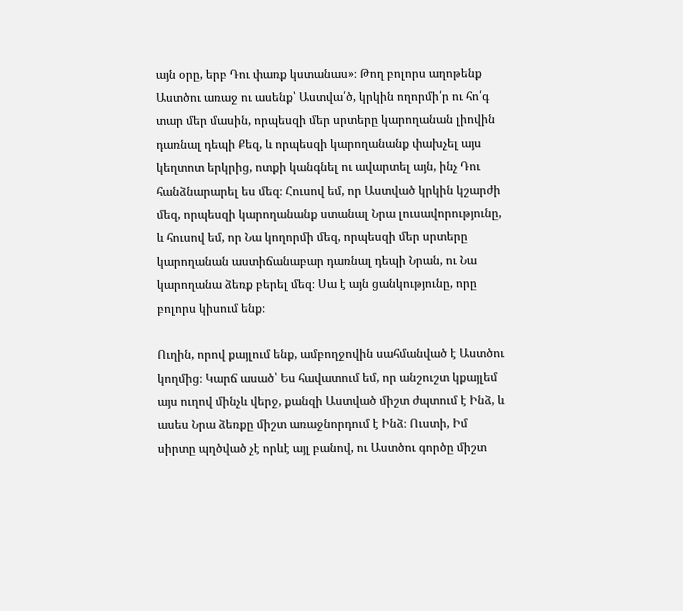այն օրը, երբ Դու փառք կստանաս»։ Թող բոլորս աղոթենք Աստծու առաջ ու ասենք՝ Աստվա՛ծ, կրկին ողորմի՛ր ու հո՛գ տար մեր մասին, որպեսզի մեր սրտերը կարողանան լիովին դառնալ դեպի Քեզ, և որպեսզի կարողանանք փախչել այս կեղտոտ երկրից, ոտքի կանգնել ու ավարտել այն, ինչ Դու հանձնարարել ես մեզ։ Հուսով եմ, որ Աստված կրկին կշարժի մեզ, որպեսզի կարողանանք ստանալ Նրա լուսավորությունը, և հուսով եմ, որ Նա կողորմի մեզ, որպեսզի մեր սրտերը կարողանան աստիճանաբար դառնալ դեպի Նրան, ու Նա կարողանա ձեռք բերել մեզ։ Սա է այն ցանկությունը, որը բոլորս կիսում ենք։

Ուղին, որով քայլում ենք, ամբողջովին սահմանված է Աստծու կողմից։ Կարճ ասած՝ Ես հավատում եմ, որ անշուշտ կքայլեմ այս ուղով մինչև վերջ, քանզի Աստված միշտ ժպտում է Ինձ, և ասես Նրա ձեռքը միշտ առաջնորդում է Ինձ։ Ուստի, Իմ սիրտը պղծված չէ որևէ այլ բանով, ու Աստծու գործը միշտ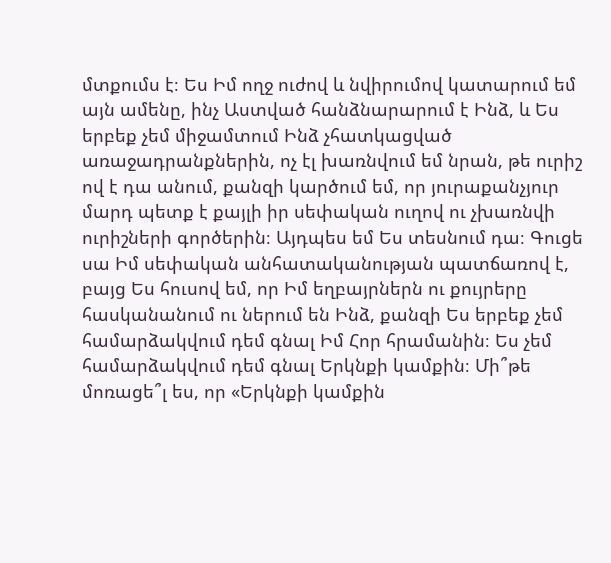մտքումս է։ Ես Իմ ողջ ուժով և նվիրումով կատարում եմ այն ամենը, ինչ Աստված հանձնարարում է Ինձ, և Ես երբեք չեմ միջամտում Ինձ չհատկացված առաջադրանքներին, ոչ էլ խառնվում եմ նրան, թե ուրիշ ով է դա անում, քանզի կարծում եմ, որ յուրաքանչյուր մարդ պետք է քայլի իր սեփական ուղով ու չխառնվի ուրիշների գործերին։ Այդպես եմ Ես տեսնում դա։ Գուցե սա Իմ սեփական անհատականության պատճառով է, բայց Ես հուսով եմ, որ Իմ եղբայրներն ու քույրերը հասկանանում ու ներում են Ինձ, քանզի Ես երբեք չեմ համարձակվում դեմ գնալ Իմ Հոր հրամանին։ Ես չեմ համարձակվում դեմ գնալ Երկնքի կամքին։ Մի՞թե մոռացե՞լ ես, որ «Երկնքի կամքին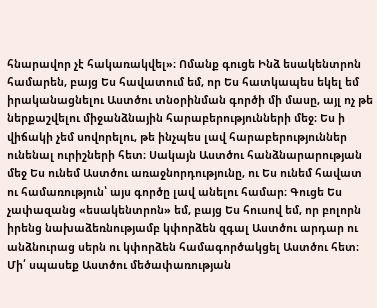հնարավոր չէ հակառակվել»։ Ոմանք գուցե Ինձ եսակենտրոն համարեն, բայց Ես հավատում եմ, որ Ես հատկապես եկել եմ իրականացնելու Աստծու տնօրինման գործի մի մասը, այլ ոչ թե ներքաշվելու միջանձնային հարաբերությունների մեջ։ Ես ի վիճակի չեմ սովորելու, թե ինչպես լավ հարաբերություններ ունենալ ուրիշների հետ։ Սակայն Աստծու հանձնարարության մեջ Ես ունեմ Աստծու առաջնորդությունը, ու Ես ունեմ հավատ ու համառություն՝ այս գործը լավ անելու համար։ Գուցե Ես չափազանց «եսակենտրոն» եմ, բայց Ես հուսով եմ, որ բոլորն իրենց նախաձեռնությամբ կփորձեն զգալ Աստծու արդար ու անձնուրաց սերն ու կփորձեն համագործակցել Աստծու հետ։ Մի՛ սպասեք Աստծու մեծափառության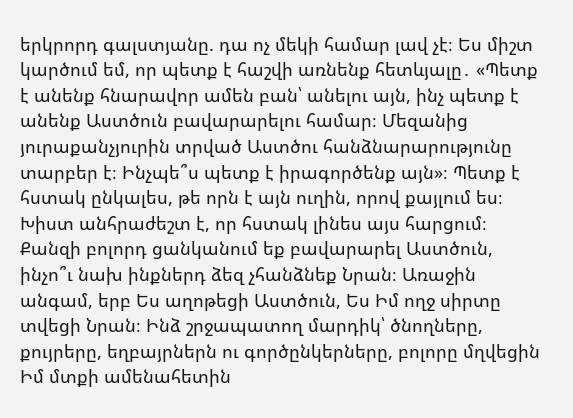երկրորդ գալստյանը. դա ոչ մեկի համար լավ չէ։ Ես միշտ կարծում եմ, որ պետք է հաշվի առնենք հետևյալը․ «Պետք է անենք հնարավոր ամեն բան՝ անելու այն, ինչ պետք է անենք Աստծուն բավարարելու համար։ Մեզանից յուրաքանչյուրին տրված Աստծու հանձնարարությունը տարբեր է։ Ինչպե՞ս պետք է իրագործենք այն»։ Պետք է հստակ ընկալես, թե որն է այն ուղին, որով քայլում ես։ Խիստ անհրաժեշտ է, որ հստակ լինես այս հարցում։ Քանզի բոլորդ ցանկանում եք բավարարել Աստծուն, ինչո՞ւ նախ ինքներդ ձեզ չհանձնեք Նրան։ Առաջին անգամ, երբ Ես աղոթեցի Աստծուն, Ես Իմ ողջ սիրտը տվեցի Նրան։ Ինձ շրջապատող մարդիկ՝ ծնողները, քույրերը, եղբայրներն ու գործընկերները, բոլորը մղվեցին Իմ մտքի ամենահետին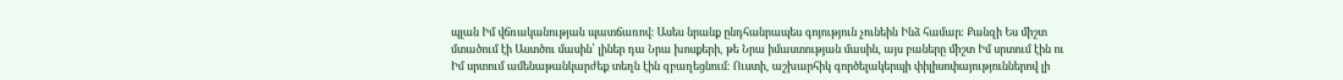պլան Իմ վճռականության պատճառով։ Ասես նրանք ընդհանրապես գոյություն չունեին Ինձ համար։ Քանզի Ես միշտ մտածում էի Աստծու մասին՝ լիներ դա Նրա խոսքերի, թե Նրա իմաստության մասին, այս բաները միշտ Իմ սրտում էին ու Իմ սրտում ամենաթանկարժեք տեղն էին զբաղեցնում։ Ուստի, աշխարհիկ գործելակերպի փիլիսոփայություններով լի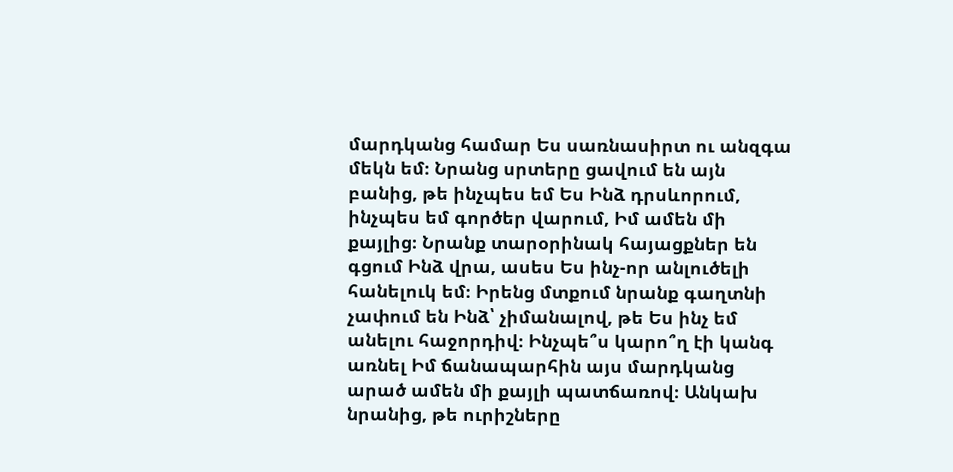մարդկանց համար Ես սառնասիրտ ու անզգա մեկն եմ։ Նրանց սրտերը ցավում են այն բանից, թե ինչպես եմ Ես Ինձ դրսևորում, ինչպես եմ գործեր վարում, Իմ ամեն մի քայլից։ Նրանք տարօրինակ հայացքներ են գցում Ինձ վրա, ասես Ես ինչ-որ անլուծելի հանելուկ եմ։ Իրենց մտքում նրանք գաղտնի չափում են Ինձ՝ չիմանալով, թե Ես ինչ եմ անելու հաջորդիվ։ Ինչպե՞ս կարո՞ղ էի կանգ առնել Իմ ճանապարհին այս մարդկանց արած ամեն մի քայլի պատճառով։ Անկախ նրանից, թե ուրիշները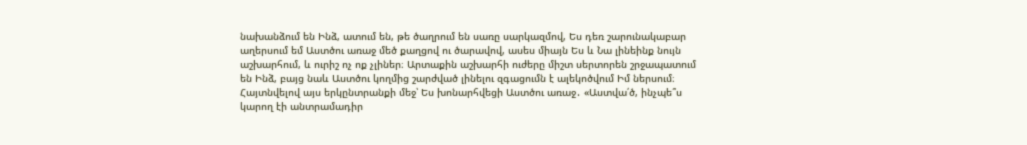նախանձում են Ինձ, ատում են, թե ծաղրում են սառը սարկազմով, Ես դեռ շարունակաբար աղերսում եմ Աստծու առաջ մեծ քաղցով ու ծարավով, ասես միայն Ես և Նա լինեինք նույն աշխարհում, և ուրիշ ոչ ոք չլիներ։ Արտաքին աշխարհի ուժերը միշտ սերտորեն շրջապատում են Ինձ, բայց նաև Աստծու կողմից շարժված լինելու զգացումն է ալեկոծվում Իմ ներսում։ Հայտնվելով այս երկընտրանքի մեջ՝ Ես խոնարհվեցի Աստծու առաջ․ «Աստվա՛ծ, ինչպե՞ս կարող էի անտրամադիր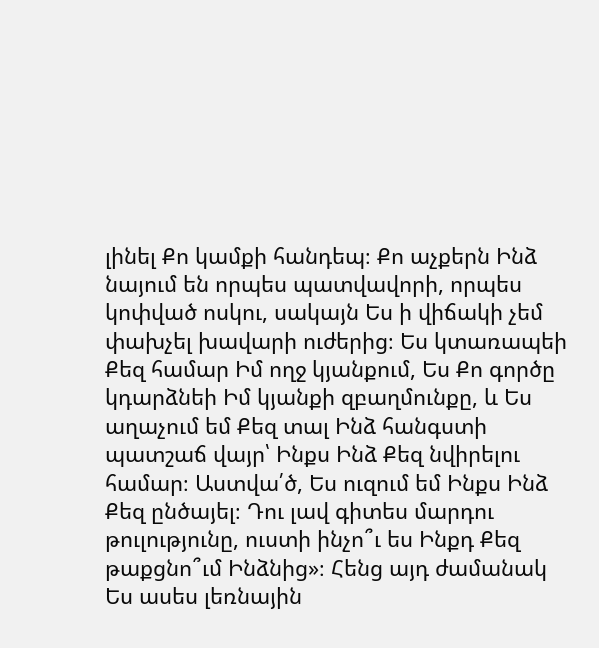լինել Քո կամքի հանդեպ։ Քո աչքերն Ինձ նայում են որպես պատվավորի, որպես կոփված ոսկու, սակայն Ես ի վիճակի չեմ փախչել խավարի ուժերից։ Ես կտառապեի Քեզ համար Իմ ողջ կյանքում, Ես Քո գործը կդարձնեի Իմ կյանքի զբաղմունքը, և Ես աղաչում եմ Քեզ տալ Ինձ հանգստի պատշաճ վայր՝ Ինքս Ինձ Քեզ նվիրելու համար։ Աստվա՛ծ, Ես ուզում եմ Ինքս Ինձ Քեզ ընծայել։ Դու լավ գիտես մարդու թուլությունը, ուստի ինչո՞ւ ես Ինքդ Քեզ թաքցնո՞ւմ Ինձնից»։ Հենց այդ ժամանակ Ես ասես լեռնային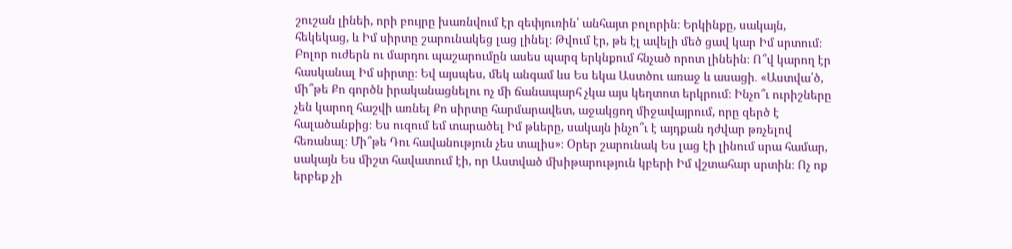շուշան լինեի, որի բույրը խառնվում էր զեփյուռին՝ անհայտ բոլորին։ Երկինքը, սակայն, հեկեկաց, և Իմ սիրտը շարունակեց լաց լինել։ Թվում էր, թե էլ ավելի մեծ ցավ կար Իմ սրտում։ Բոլոր ուժերն ու մարդու պաշարումըն ասես պարզ երկնքում հնչած որոտ լինեին։ Ո՞վ կարող էր հասկանալ Իմ սիրտը։ Եվ այսպես, մեկ անգամ ևս Ես եկա Աստծու առաջ և ասացի․ «Աստվա՛ծ, մի՞թե Քո գործն իրականացնելու ոչ մի ճանապարհ չկա այս կեղտոտ երկրում։ Ինչո՞ւ ուրիշները չեն կարող հաշվի առնել Քո սիրտը հարմարավետ, աջակցող միջավայրում, որը զերծ է հալածանքից։ Ես ուզում եմ տարածել Իմ թևերը, սակայն ինչո՞ւ է այդքան դժվար թռչելով հեռանալ։ Մի՞թե Դու հավանություն չես տալիս»։ Օրեր շարունակ Ես լաց էի լինում սրա համար, սակայն Ես միշտ հավատում էի, որ Աստված մխիթարություն կբերի Իմ վշտահար սրտին։ Ոչ ոք երբեք չի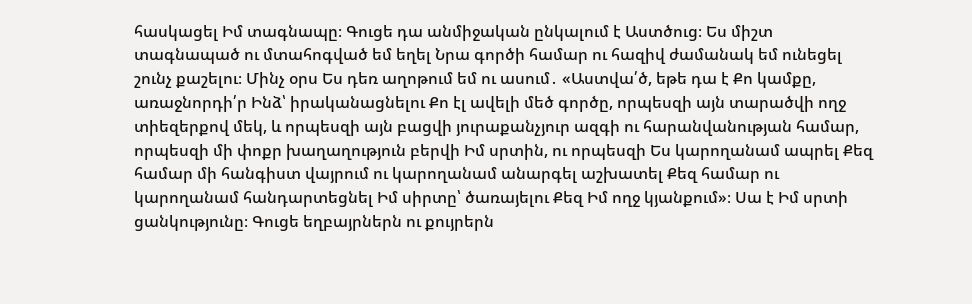հասկացել Իմ տագնապը։ Գուցե դա անմիջական ընկալում է Աստծուց։ Ես միշտ տագնապած ու մտահոգված եմ եղել Նրա գործի համար ու հազիվ ժամանակ եմ ունեցել շունչ քաշելու։ Մինչ օրս Ես դեռ աղոթում եմ ու ասում․ «Աստվա՛ծ, եթե դա է Քո կամքը, առաջնորդի՛ր Ինձ՝ իրականացնելու Քո էլ ավելի մեծ գործը, որպեսզի այն տարածվի ողջ տիեզերքով մեկ, և որպեսզի այն բացվի յուրաքանչյուր ազգի ու հարանվանության համար, որպեսզի մի փոքր խաղաղություն բերվի Իմ սրտին, ու որպեսզի Ես կարողանամ ապրել Քեզ համար մի հանգիստ վայրում ու կարողանամ անարգել աշխատել Քեզ համար ու կարողանամ հանդարտեցնել Իմ սիրտը՝ ծառայելու Քեզ Իմ ողջ կյանքում»։ Սա է Իմ սրտի ցանկությունը։ Գուցե եղբայրներն ու քույրերն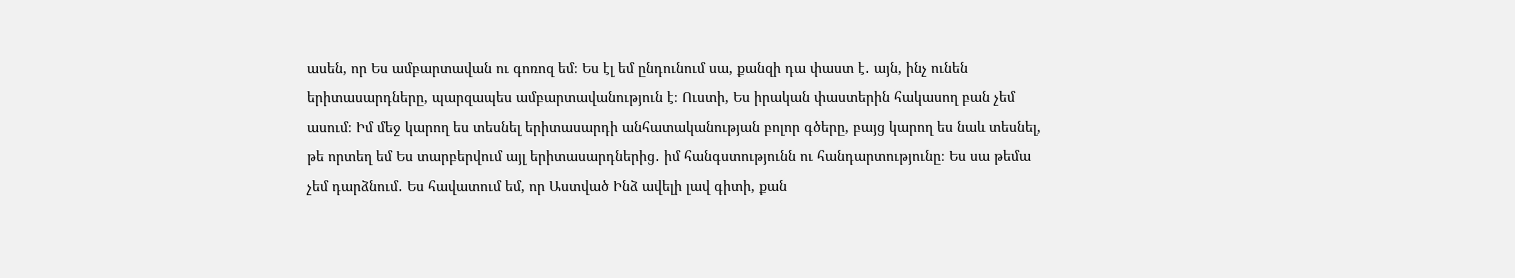ասեն, որ Ես ամբարտավան ու գոռոզ եմ։ Ես էլ եմ ընդունում սա, քանզի դա փաստ է․ այն, ինչ ունեն երիտասարդները, պարզապես ամբարտավանություն է։ Ուստի, Ես իրական փաստերին հակասող բան չեմ ասում։ Իմ մեջ կարող ես տեսնել երիտասարդի անհատականության բոլոր գծերը, բայց կարող ես նաև տեսնել, թե որտեղ եմ Ես տարբերվում այլ երիտասարդներից․ իմ հանգստությունն ու հանդարտությունը։ Ես սա թեմա չեմ դարձնում․ Ես հավատում եմ, որ Աստված Ինձ ավելի լավ գիտի, քան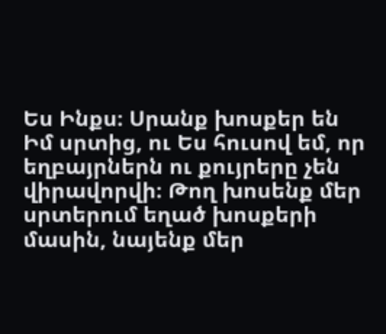Ես Ինքս։ Սրանք խոսքեր են Իմ սրտից, ու Ես հուսով եմ, որ եղբայրներն ու քույրերը չեն վիրավորվի։ Թող խոսենք մեր սրտերում եղած խոսքերի մասին, նայենք մեր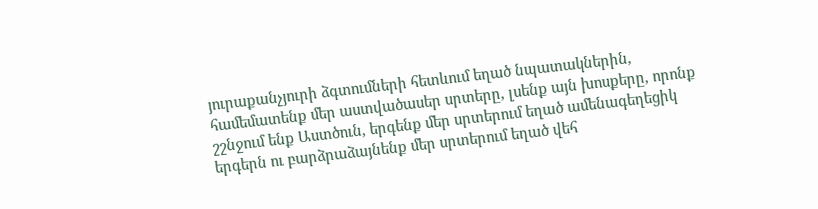յուրաքանչյուրի ձգտումների հետևում եղած նպատակներին, համեմատենք մեր աստվածասեր սրտերը, լսենք այն խոսքերը, որոնք շշնջում ենք Աստծուն, երգենք մեր սրտերում եղած ամենագեղեցիկ երգերն ու բարձրաձայնենք մեր սրտերում եղած վեհ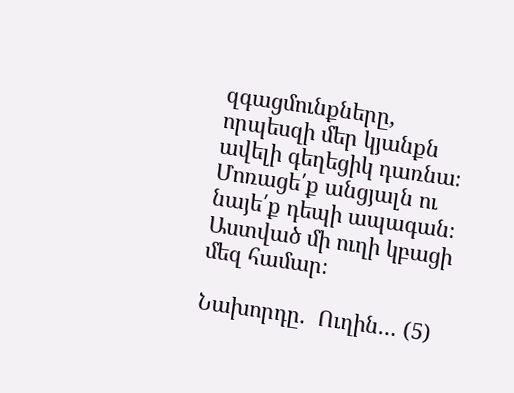զգացմունքները, որպեսզի մեր կյանքն ավելի գեղեցիկ դառնա։ Մոռացե՛ք անցյալն ու նայե՛ք դեպի ապագան։ Աստված մի ուղի կբացի մեզ համար։

Նախորդը.  Ուղին… (5)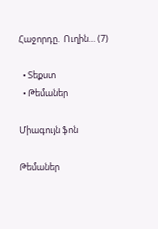Հաջորդը.  Ուղին… (7)

  • Տեքստ
  • Թեմաներ

Միագույն ֆոն

Թեմաներ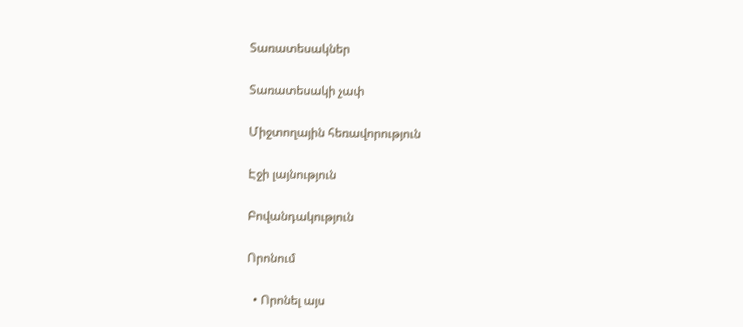Տառատեսակներ

Տառատեսակի չափ

Միջտողային հեռավորություն

Էջի լայնություն

Բովանդակություն

Որոնում

  • Որոնել այս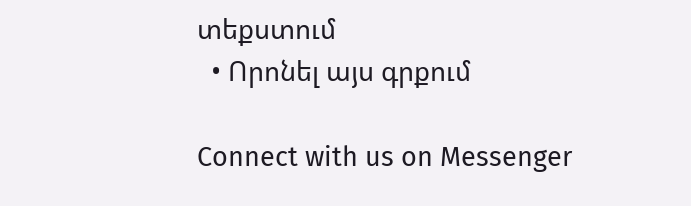տեքստում
  • Որոնել այս գրքում

Connect with us on Messenger